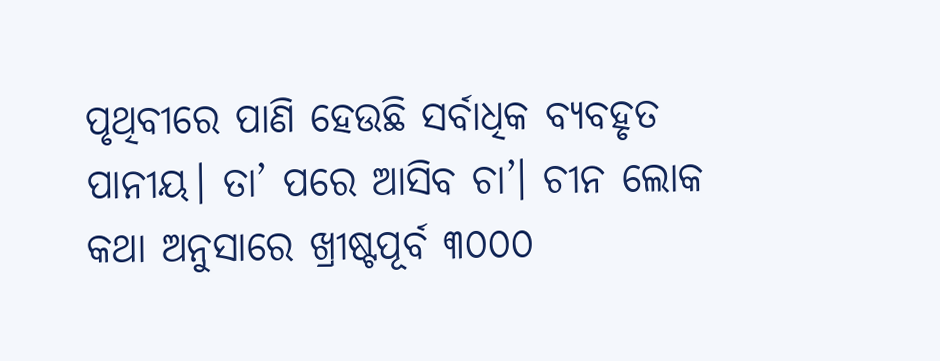ପୃଥିବୀରେ ପାଣି ହେଉଛି ସର୍ବାଧିକ ବ୍ୟବହୃତ ପାନୀୟ। ତା’ ପରେ ଆସିବ ଚା’। ଚୀନ ଲୋକ କଥା ଅନୁସାରେ ଖ୍ରୀଷ୍ଟପୂର୍ବ ୩୦୦୦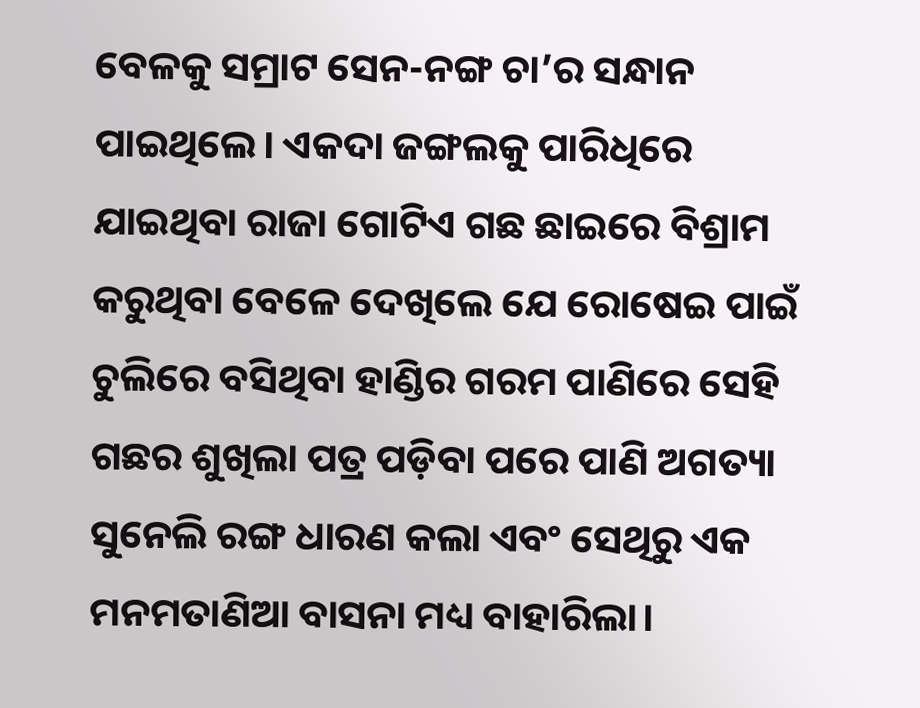ବେଳକୁ ସମ୍ରାଟ ସେନ-ନଙ୍ଗ ଚା’ର ସନ୍ଧାନ ପାଇଥିଲେ। ଏକଦା ଜଙ୍ଗଲକୁ ପାରିଧିରେ ଯାଇଥିବା ରାଜା ଗୋଟିଏ ଗଛ ଛାଇରେ ବିଶ୍ରାମ କରୁଥିବା ବେଳେ ଦେଖିଲେ ଯେ ରୋଷେଇ ପାଇଁ ଚୁଲିରେ ବସିଥିବା ହାଣ୍ଡିର ଗରମ ପାଣିରେ ସେହି ଗଛର ଶୁଖିଲା ପତ୍ର ପଡ଼ିବା ପରେ ପାଣି ଅଗତ୍ୟା ସୁନେଲି ରଙ୍ଗ ଧାରଣ କଲା ଏବଂ ସେଥିରୁ ଏକ ମନମତାଣିଆ ବାସନା ମଧ୍ୟ ବାହାରିଲା।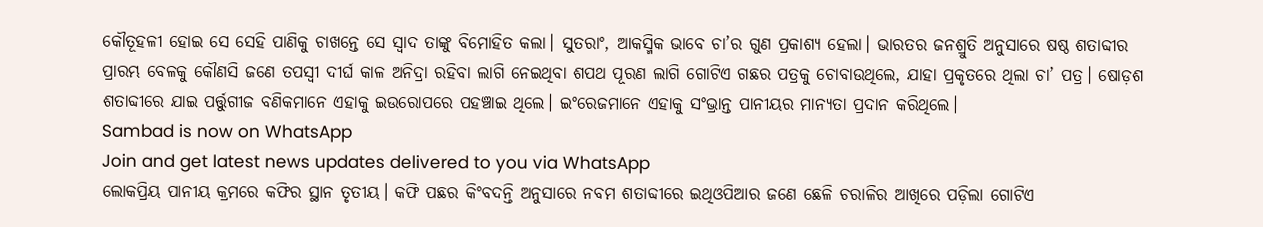କୌତୂହଳୀ ହୋଇ ସେ ସେହି ପାଣିକୁ ଚାଖନ୍ତେ ସେ ସ୍ବାଦ ତାଙ୍କୁ ବିମୋହିତ କଲା। ସୁତରାଂ, ଆକସ୍ମିକ ଭାବେ ଚା’ର ଗୁଣ ପ୍ରକାଶ୍ୟ ହେଲା। ଭାରତର ଜନଶ୍ରୁତି ଅନୁସାରେ ଷଷ୍ଠ ଶତାବ୍ଦୀର ପ୍ରାରମ୍ଭ ବେଳକୁ କୌଣସି ଜଣେ ତପସ୍ବୀ ଦୀର୍ଘ କାଳ ଅନିଦ୍ରା ରହିବା ଲାଗି ନେଇଥିବା ଶପଥ ପୂରଣ ଲାଗି ଗୋଟିଏ ଗଛର ପତ୍ରକୁ ଚୋବାଉଥିଲେ, ଯାହା ପ୍ରକୃତରେ ଥିଲା ଚା’ ପତ୍ର। ଷୋଡ଼ଶ ଶତାବ୍ଦୀରେ ଯାଇ ପର୍ତ୍ତୁଗୀଜ ବଣିକମାନେ ଏହାକୁ ଇଉରୋପରେ ପହଞ୍ଚାଇ ଥିଲେ। ଇଂରେଜମାନେ ଏହାକୁ ସଂଭ୍ରାନ୍ତ ପାନୀୟର ମାନ୍ୟତା ପ୍ରଦାନ କରିଥିଲେ।
Sambad is now on WhatsApp
Join and get latest news updates delivered to you via WhatsApp
ଲୋକପ୍ରିୟ ପାନୀୟ କ୍ରମରେ କଫିର ସ୍ଥାନ ତୃତୀୟ। କଫି ପଛର କିଂବଦନ୍ତି ଅନୁସାରେ ନବମ ଶତାବ୍ଦୀରେ ଇଥିଓପିଆର ଜଣେ ଛେଳି ଚରାଳିର ଆଖିରେ ପଡ଼ିଲା ଗୋଟିଏ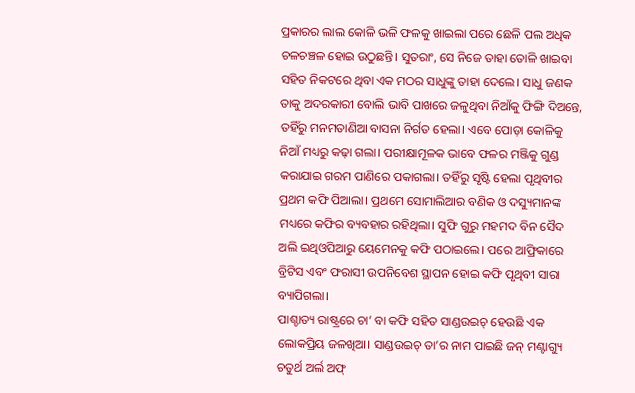ପ୍ରକାରର ଲାଲ କୋଳି ଭଳି ଫଳକୁ ଖାଇଲା ପରେ ଛେଳି ପଲ ଅଧିକ ଚଳଚଞ୍ଚଳ ହୋଇ ଉଠୁଛନ୍ତି। ସୁତରାଂ, ସେ ନିଜେ ତାହା ତୋଳି ଖାଇବା ସହିତ ନିକଟରେ ଥିବା ଏକ ମଠର ସାଧୁଙ୍କୁ ତାହା ଦେଲେ। ସାଧୁ ଜଣକ ତାକୁ ଅଦରକାରୀ ବୋଲି ଭାବି ପାଖରେ ଜଳୁଥିବା ନିଆଁକୁ ଫିଙ୍ଗି ଦିଅନ୍ତେ, ତହିଁରୁ ମନମତାଣିଆ ବାସନା ନିର୍ଗତ ହେଲା। ଏବେ ପୋଡ଼ା କୋଳିକୁ ନିଆଁ ମଧ୍ୟରୁ କଢ଼ା ଗଲା। ପରୀକ୍ଷାମୂଳକ ଭାବେ ଫଳର ମଞ୍ଜିକୁ ଗୁଣ୍ଡ କରାଯାଇ ଗରମ ପାଣିରେ ପକାଗଲା। ତହିଁରୁ ସୃଷ୍ଟି ହେଲା ପୃଥିବୀର ପ୍ରଥମ କଫି ପିଆଲା। ପ୍ରଥମେ ସୋମାଲିଆର ବଣିକ ଓ ଦସ୍ୟୁମାନଙ୍କ ମଧ୍ୟରେ କଫିର ବ୍ୟବହାର ରହିଥିଲା। ସୁଫି ଗୁରୁ ମହମଦ ବିନ ସୈଦ ଅଲି ଇଥିଓପିଆରୁ ୟେମେନକୁ କଫି ପଠାଇଲେ। ପରେ ଆଫ୍ରିକାରେ ବ୍ରିଟିସ ଏବଂ ଫରାସୀ ଉପନିବେଶ ସ୍ଥାପନ ହୋଇ କଫି ପୃଥିବୀ ସାରା ବ୍ୟାପିଗଲା।
ପାଶ୍ଚାତ୍ୟ ରାଷ୍ଟ୍ରରେ ଚା’ ବା କଫି ସହିତ ସାଣ୍ଡଉଇଚ୍ ହେଉଛି ଏକ ଲୋକପ୍ରିୟ ଜଳଖିଆ। ସାଣ୍ଡଉଇଚ୍ ତା’ର ନାମ ପାଇଛି ଜନ୍ ମଣ୍ଟାଗ୍ୟୁ ଚତୁର୍ଥ ଅର୍ଲ ଅଫ୍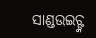ସାଣ୍ଡଉଇଚ୍ଙ୍କ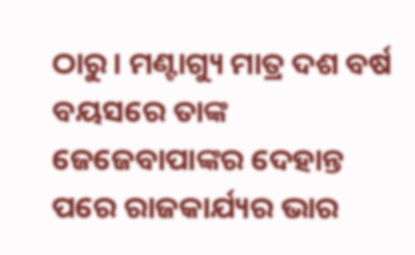ଠାରୁ। ମଣ୍ଟାଗ୍ୟୁ ମାତ୍ର ଦଶ ବର୍ଷ ବୟସରେ ତାଙ୍କ ଜେଜେବାପାଙ୍କର ଦେହାନ୍ତ ପରେ ରାଜକାର୍ଯ୍ୟର ଭାର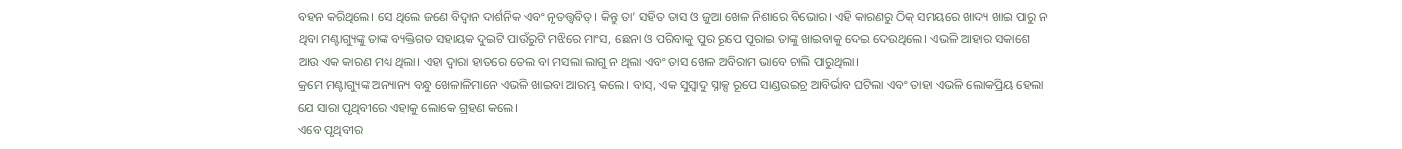ବହନ କରିଥିଲେ। ସେ ଥିଲେ ଜଣେ ବିଦ୍ବାନ ଦାର୍ଶନିକ ଏବଂ ନୃତତ୍ତ୍ବବିତ୍। କିନ୍ତୁ ତା’ ସହିତ ତାସ ଓ ଜୁଆ ଖେଳ ନିଶାରେ ବିଭୋର। ଏହି କାରଣରୁ ଠିକ୍ ସମୟରେ ଖାଦ୍ୟ ଖାଇ ପାରୁ ନ ଥିବା ମଣ୍ଟାଗ୍ୟୁଙ୍କୁ ତାଙ୍କ ବ୍ୟକ୍ତିଗତ ସହାୟକ ଦୁଇଟି ପାଉଁରୁଟି ମଝିରେ ମାଂସ, ଛେନା ଓ ପରିବାକୁ ପୁର ରୂପେ ପୂରାଇ ତାଙ୍କୁ ଖାଇବାକୁ ଦେଇ ଦେଉଥିଲେ। ଏଭଳି ଆହାର ସକାଶେ ଆଉ ଏକ କାରଣ ମଧ୍ୟ ଥିଲା। ଏହା ଦ୍ବାରା ହାତରେ ତେଲ ବା ମସଲା ଲାଗୁ ନ ଥିଲା ଏବଂ ତାସ ଖେଳ ଅବିରାମ ଭାବେ ଚାଲି ପାରୁଥିଲା।
କ୍ରମେ ମଣ୍ଟାଗ୍ୟୁଙ୍କ ଅନ୍ୟାନ୍ୟ ବନ୍ଧୁ ଖେଳାଳିମାନେ ଏଭଳି ଖାଇବା ଆରମ୍ଭ କଲେ। ବାସ୍, ଏକ ସୁସ୍ବାଦୁ ସ୍ନାକ୍ସ ରୂପେ ସାଣ୍ଡଉଇଚ୍ର ଆବିର୍ଭାବ ଘଟିଲା ଏବଂ ତାହା ଏଭଳି ଲୋକପ୍ରିୟ ହେଲା ଯେ ସାରା ପୃଥିବୀରେ ଏହାକୁ ଲୋକେ ଗ୍ରହଣ କଲେ।
ଏବେ ପୃଥିବୀର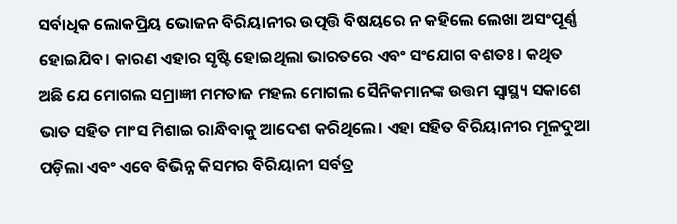ସର୍ବାଧିକ ଲୋକପ୍ରିୟ ଭୋଜନ ବିରିୟାନୀର ଉତ୍ପତ୍ତି ବିଷୟରେ ନ କହିଲେ ଲେଖା ଅସଂପୂର୍ଣ୍ଣ ହୋଇଯିବ। କାରଣ ଏହାର ସୃଷ୍ଟି ହୋଇଥିଲା ଭାରତରେ ଏବଂ ସଂଯୋଗ ବଶତଃ। କଥିତ ଅଛି ଯେ ମୋଗଲ ସମ୍ରାଜ୍ଞୀ ମମତାଜ ମହଲ ମୋଗଲ ସୈନିକମାନଙ୍କ ଉତ୍ତମ ସ୍ୱାସ୍ଥ୍ୟ ସକାଶେ ଭାତ ସହିତ ମାଂସ ମିଶାଇ ରାନ୍ଧିବାକୁ ଆଦେଶ କରିଥିଲେ। ଏହା ସହିତ ବିରିୟାନୀର ମୂଳଦୁଆ ପଡ଼ିଲା ଏବଂ ଏବେ ବିଭିନ୍ନ କିସମର ବିରିୟାନୀ ସର୍ବତ୍ର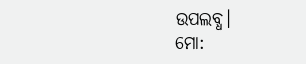ଉପଲବ୍ଧ।
ମୋ: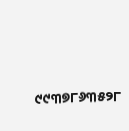୯୯୩୭୮୬୩୫୨୮